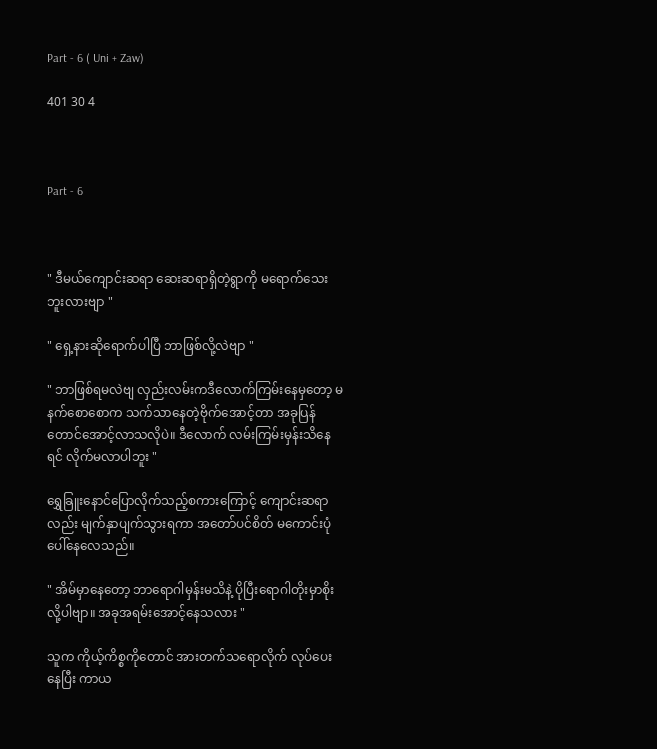Part - 6 ( Uni + Zaw)

401 30 4



Part - 6



" ဒီမယ်ကျောင်းဆရာ ဆေးဆရာရှိတဲ့ရွာကို မရောက်သေးဘူးလားဗျာ "

" ရှေ့နားဆိုရောက်ပါပြီ ဘာဖြစ်လို့လဲဗျာ "

" ဘာဖြစ်ရမလဲဗျ လှည်းလမ်းကဒီလောက်ကြမ်းနေမှတော့ မနက်စောစောက သက်သာနေတဲ့ဗိုက်အောင့်တာ အခုပြန်တောင်အောင့်လာသလိုပဲ။ ဒီလောက် လမ်းကြမ်းမှန်းသိနေရင် လိုက်မလာပါဘူး "

ရွှေခြူးနောင်ပြောလိုက်သည့်စကားကြောင့် ကျောင်းဆရာလည်း မျက်နှာပျက်သွားရကာ အတော်ပင်စိတ် မကောင်းပုံပေါ်နေလေသည်။

" အိမ်မှာနေတော့ ဘာရောဂါမှန်းမသိနဲ့ ပိုပြီးရောဂါတိုးမှာစိုးလို့ပါဗျာ။ အခုအရမ်းအောင့်နေသလား "

သူက ကိုယ့်ကိစ္စကိုတောင် အားတက်သရောလိုက် လုပ်ပေးနေပြီး ကာယ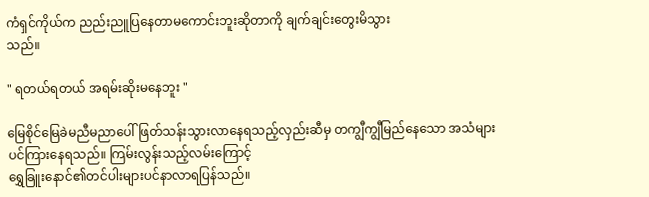ကံရှင်ကိုယ်က ညည်းညူပြနေတာမကောင်းဘူးဆိုတာကို ချက်ချင်းတွေးမိသွား
သည်။

" ရတယ်ရတယ် အရမ်းဆိုးမနေဘူး "

မြေစိုင်မြေခဲမညီမညာပေါ် ဖြတ်သန်းသွားလာနေရသည့်လှည်းဆီမှ တကျွီကျွီမြည်နေသော အသံများ
ပင်ကြားနေရသည်။ ကြမ်းလွန်းသည့်လမ်းကြောင့်
ရွှေခြူးနောင်၏တင်ပါးများပင်နာလာရပြန်သည်။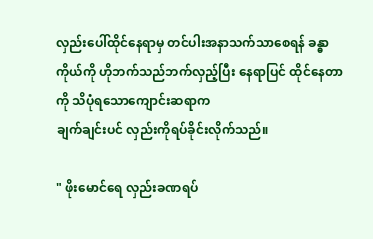လှည်းပေါ်ထိုင်နေရာမှ တင်ပါးအနာသက်သာစေရန် ခန္ဓာကိုယ်ကို ဟိုဘက်သည်ဘက်လှည့်ပြီး နေရာပြင် ထိုင်နေတာကို သိပုံရသောကျောင်းဆရာက
ချက်ချင်းပင် လှည်းကိုရပ်ခိုင်းလိုက်သည်။

" ဖိုးမောင်ရေ လှည်းခဏရပ်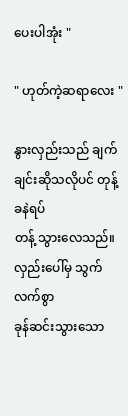ပေးပါအုံး "

" ဟုတ်ကဲ့ဆရာလေး "

နွားလှည်းသည် ချက်ချင်းဆိုသလိုပင် တုန့်ခနဲရပ်
တန့် သွားလေသည်။ လှည်းပေါ်မှ သွက်လက်စွာ
ခုန်ဆင်းသွားသော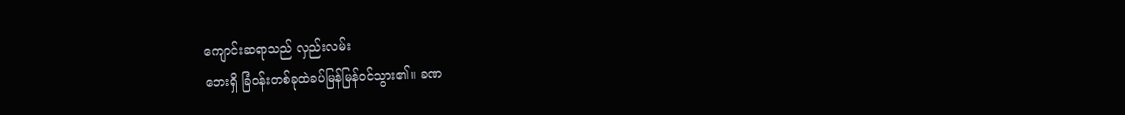ကျောင်းဆရာသည် လှည်းလမ်း
ဘေးရှိ ခြံဝန်းတစ်ခုထဲခပ်မြန်မြန်ဝင်သွား၏။ ခဏ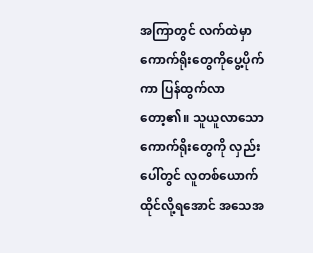အကြာတွင် လက်ထဲမှာကောက်ရိုးတွေကိုပွေ့ပိုက် ကာ ပြန်ထွက်လာတော့၏။ သူယူလာသော
ကောက်ရိုးတွေကို လှည်းပေါ်တွင် လူတစ်ယောက် ထိုင်လို့ရအောင် အသေအ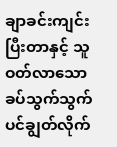ချာခင်းကျင်းပြီးတာနှင့် သူဝတ်လာသော
ခပ်သွက်သွက်ပင်ချွတ်လိုက်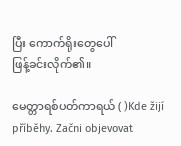ပြီး ကောက်ရိုးတွေပေါ်
ဖြန့်ခင်းလိုက်၏။

မေတ္တာရစ်ပတ်ကာရယ် ( )Kde žijí příběhy. Začni objevovat